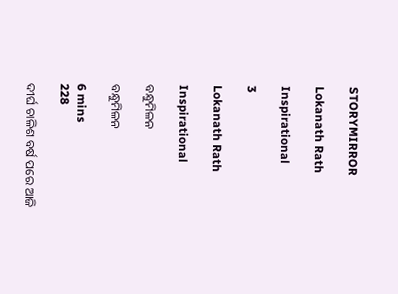STORYMIRROR

Lokanath Rath

Inspirational

3

Lokanath Rath

Inspirational

ବନ୍ଧୁମିଳନ

ବନ୍ଧୁମିଳନ

6 mins
228

ଦୀର୍ଘ ଚାଳିଶ ବର୍ଷ ପରେ ଆଜି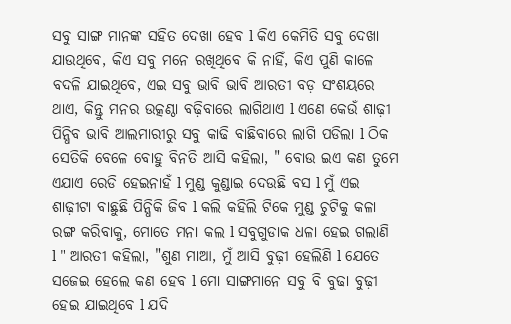ସବୁ ସାଙ୍ଗ ମାନଙ୍କ ସହିତ ଦେଖା ହେବ l କିଏ କେମିତି ସବୁ ଦେଖା ଯାଉଥିବେ, କିଏ ସବୁ ମନେ ରଖିଥିବେ କି ନାହିଁ, କିଏ ପୁଣି କାଳେ ବଦଳି ଯାଇଥିବେ, ଏଇ ସବୁ ଭାବି ଭାବି ଆରତୀ ବଡ଼ ସଂଶୟରେ ଥାଏ, କିନ୍ତୁ ମନର ଉତ୍କଣ୍ଠା ବଢ଼ିବାରେ ଲାଗିଥାଏ l ଏଣେ କେଉଁ ଶାଢ଼ୀ ପିନ୍ଧିବ ଭାବି ଆଲମାରୀରୁ ସବୁ କାଢି ବାଛିବାରେ ଲାଗି ପଡିଲା l ଠିକ ସେତିକି ବେଳେ ବୋହୁ ବିନତି ଆସି କହିଲା, " ବୋଉ ଇଏ କଣ ତୁମେ ଏଯାଏ ରେଡି ହେଇନାହଁ l ମୁଣ୍ଡ କୁଣ୍ଡାଇ ଦେଉଛି ବସ l ମୁଁ ଏଇ ଶାଢ଼ୀଟା ବାଛୁଛି ପିନ୍ଧିକି ଜିବ l କଲି କହିଲି ଟିକେ ମୁଣ୍ଡ ଚୁଟିକୁ କଳା ରଙ୍ଗ କରିବାକୁ, ମୋତେ ମନା କଲ l ସବୁଗୁଡାକ ଧଳା ହେଇ ଗଲାଣି l " ଆରତୀ କହିଲା, "ଶୁଣ ମାଆ, ମୁଁ ଆସି ବୁଢ଼ୀ ହେଲିଣି l ଯେତେ ସଜେଇ ହେଲେ କଣ ହେବ l ମୋ ସାଙ୍ଗମାନେ ସବୁ ବି ବୁଢା ବୁଢ଼ୀ ହେଇ ଯାଇଥିବେ l ଯଦି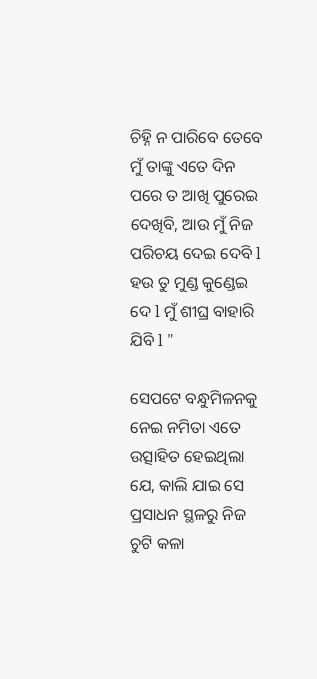ଚିହ୍ନି ନ ପାରିବେ ତେବେ ମୁଁ ତାଙ୍କୁ ଏତେ ଦିନ ପରେ ତ ଆଖି ପୁରେଇ ଦେଖିବି, ଆଉ ମୁଁ ନିଜ ପରିଚୟ ଦେଇ ଦେବି l ହଉ ତୁ ମୁଣ୍ଡ କୁଣ୍ଡେଇ ଦେ l ମୁଁ ଶୀଘ୍ର ବାହାରି ଯିବି l "

ସେପଟେ ବନ୍ଧୁମିଳନକୁ ନେଇ ନମିତା ଏତେ ଉତ୍ସାହିତ ହେଇଥିଲା ଯେ, କାଲି ଯାଇ ସେ ପ୍ରସାଧନ ସ୍ଥଳରୁ ନିଜ ଚୁଟି କଳା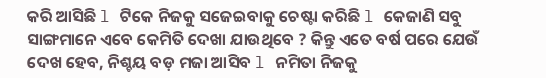କରି ଆସିଛି l ଟିକେ ନିଜକୁ ସଜେଇବାକୁ ଚେଷ୍ଟା କରିଛି l କେଜାଣି ସବୁ ସାଙ୍ଗମାନେ ଏବେ କେମିତି ଦେଖା ଯାଉଥିବେ ? କିନ୍ତୁ ଏତେ ବର୍ଷ ପରେ ଯେଉଁ ଦେଖ ହେବ, ନିଶ୍ଚୟ ବଡ଼ ମଜା ଆସିବ l ନମିତା ନିଜକୁ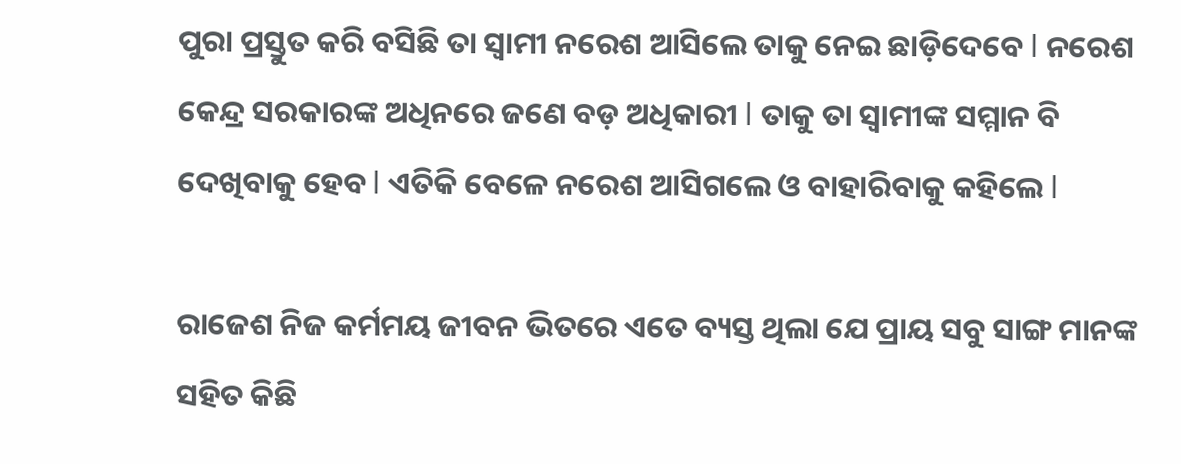ପୁରା ପ୍ରସ୍ତୁତ କରି ବସିଛି ତା ସ୍ୱାମୀ ନରେଶ ଆସିଲେ ତାକୁ ନେଇ ଛାଡ଼ିଦେବେ l ନରେଶ କେନ୍ଦ୍ର ସରକାରଙ୍କ ଅଧିନରେ ଜଣେ ବଡ଼ ଅଧିକାରୀ l ତାକୁ ତା ସ୍ୱାମୀଙ୍କ ସମ୍ମାନ ବି ଦେଖିବାକୁ ହେବ l ଏତିକି ବେଳେ ନରେଶ ଆସିଗଲେ ଓ ବାହାରିବାକୁ କହିଲେ l

ରାଜେଶ ନିଜ କର୍ମମୟ ଜୀବନ ଭିତରେ ଏତେ ବ୍ୟସ୍ତ ଥିଲା ଯେ ପ୍ରାୟ ସବୁ ସାଙ୍ଗ ମାନଙ୍କ ସହିତ କିଛି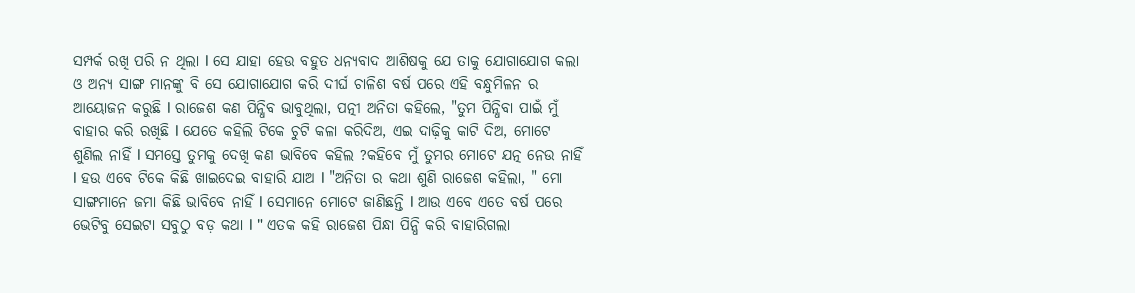ସମ୍ପର୍କ ରଖି ପରି ନ ଥିଲା l ସେ ଯାହା ହେଉ ବହୁତ ଧନ୍ୟବାଦ ଆଶିଷକୁ ଯେ ତାକୁ ଯୋଗାଯୋଗ କଲା ଓ ଅନ୍ୟ ସାଙ୍ଗ ମାନଙ୍କୁ ବି ସେ ଯୋଗାଯୋଗ କରି ଦୀର୍ଘ ଚାଳିଶ ବର୍ଷ ପରେ ଏହି ବନ୍ଧୁମିଳନ ର ଆୟୋଜନ କରୁଛି l ରାଜେଶ କଣ ପିନ୍ଧିବ ଭାବୁଥିଲା, ପତ୍ନୀ ଅନିତା କହିଲେ, "ତୁମ ପିନ୍ଧିବା ପାଇଁ ମୁଁ ବାହାର କରି ରଖିଛି l ଯେତେ କହିଲି ଟିକେ ଚୁଟି କଳା କରିଦିଅ, ଏଇ ଦାଢ଼ିକୁ କାଟି ଦିଅ, ମୋଟେ ଶୁଣିଲ ନାହିଁ l ସମସ୍ତେ ତୁମକୁ ଦେଖି କଣ ଭାବିବେ କହିଲ ?କହିବେ ମୁଁ ତୁମର ମୋଟେ ଯତ୍ନ ନେଉ ନାହିଁ l ହଉ ଏବେ ଟିକେ କିଛି ଖାଇଦେଇ ବାହାରି ଯାଅ l "ଅନିତା ର କଥା ଶୁଣି ରାଜେଶ କହିଲା, " ମୋ ସାଙ୍ଗମାନେ ଜମା କିଛି ଭାବିବେ ନାହିଁ l ସେମାନେ ମୋଟେ ଜାଣିଛନ୍ତି l ଆଉ ଏବେ ଏତେ ବର୍ଷ ପରେ ଭେଟିବୁ ସେଇଟା ସବୁଠୁ ବଡ଼ କଥା l " ଏତକ କହି ରାଜେଶ ପିନ୍ଧା ପିନ୍ଧି କରି ବାହାରିଗଲା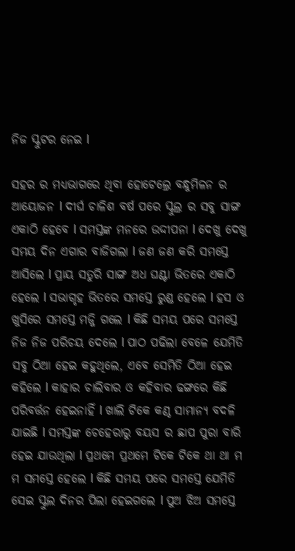ନିଜ ସ୍କୁଟର ନେଇ l

ସହର ର ମଧ୍ୟଭାଗରେ ଥିବା ହୋଟେଲ୍ରେ ବନ୍ଧୁମିଳନ ର ଆୟୋଜନ l ଦୀର୍ଘ ଚାଳିଶ ବର୍ଷ ପରେ ସ୍କୁଲ୍ର ର ସବୁ ସାଙ୍ଗ ଏକାଠି ହେବେ l ସମସ୍ତଙ୍କ ମନରେ ଉଦ୍ଦୀପନା l ଦେଖୁ ଦେଖୁ ସମୟ ଦିନ ଏଗାର ବାଜିଗଲା l ଜଣ ଜଣ କରି ସମସ୍ତେ ଆସିଲେ l ପ୍ରାୟ ସତୁରି ସାଙ୍ଗ ଅଧ ଘଣ୍ଟା ଭିତରେ ଏକାଠି ହେଲେ l ସଭାଗୃହ ଭିତରେ ସମସ୍ତେ ରୁଣ୍ଡ ହେଲେ l ହସ ଓ ଖୁସିରେ ସମସ୍ତେ ମଜ୍ଜି ଗଲେ l କିଛି ସମୟ ପରେ ସମସ୍ତେ ନିଜ ନିଜ ପରିଚୟ ଦେଲେ l ପାଠ ପଢିଲା ବେଳେ ଯେମିତି ସବୁ ଠିଆ ହେଇ କହୁଥିଲେ, ଏବେ ସେମିତି ଠିଆ ହେଇ କହିଲେ l କାହାର ଚାଲିବାର ଓ କହିବାର ଢଙ୍ଗରେ କିଛି ପରିବର୍ତ୍ତନ ହେଇନାହିଁ l ଖାଲି ଟିକେ କଣ୍ଠ ସାମାନ୍ୟ ବଦଳି ଯାଇଛି l ସମସ୍ତଙ୍କ ଚେହେରାରୁ ବୟସ ର ଛାପ ପୁରା ବାରି ହେଇ ଯାଉଥିଲା l ପ୍ରଥମେ ପ୍ରଥମେ ଟିକେ ଟିକେ ଥା ଥା ମ ମ ସମସ୍ତେ ହେଲେ l କିଛି ସମୟ ପରେ ସମସ୍ତେ ଯେମିତି ସେଇ ସ୍କୁଲ ଦିନର ପିଲା ହେଇଗଲେ l ପୁଅ ଝିଅ ସମସ୍ତେ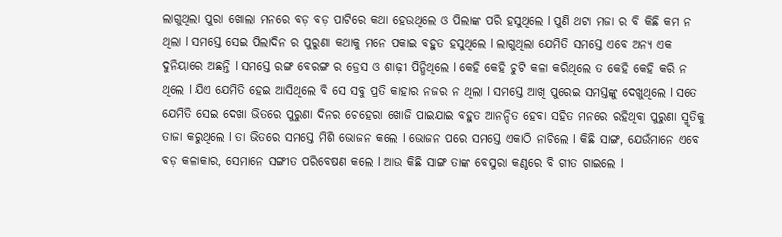ଲାଗୁଥିଲା ପୁରା ଖୋଲା ମନରେ ବଡ଼ ବଡ଼ ପାଟିରେ କଥା ହେଉଥିଲେ ଓ ପିଲାଙ୍କ ପରି ହସୁଥିଲେ l ପୁଣି ଥଟା ମଜା ର ବି କିଛି କମ ନ ଥିଲା l ସମସ୍ତେ ସେଇ ପିଲାଦିନ ର ପୁରୁଣା କଥାକୁ ମନେ ପକାଇ ବହୁତ ହସୁଥିଲେ l ଲାଗୁଥିଲା ଯେମିତି ସମସ୍ତେ ଏବେ ଅନ୍ୟ ଏକ ଦୁନିୟାରେ ଅଛନ୍ତି l ସମସ୍ତେ ରଙ୍ଗ ବେରଙ୍ଗ ର ଡ୍ରେସ ଓ ଶାଢ଼ୀ ପିନ୍ଧିଥିଲେ l କେହି କେହି ଚୁଟି କଳା କରିଥିଲେ ତ କେହି କେହି କରି ନ ଥିଲେ l ଯିଏ ଯେମିତି ହେଇ ଆସିଥିଲେ ବି ସେ ସବୁ ପ୍ରତି କାହାର ନଜର ନ ଥିଲା l ସମସ୍ତେ ଆଖି ପୁରେଇ ସମସ୍ତଙ୍କୁ ଦେଖୁଥିଲେ l ସତେ ଯେମିତି ସେଇ ଦେଖା ଭିତରେ ପୁରୁଣା ଦିନର ଚେହେରା ଖୋଜି ପାଇଯାଇ ବହୁତ ଆନନ୍ଦିତ ହେବା ସହିତ ମନରେ ରହିଥିବା ପୁରୁଣା ସ୍ମୃତିକୁ ତାଜା କରୁଥିଲେ l ତା ଭିତରେ ସମସ୍ତେ ମିଶି ଭୋଜନ କଲେ l ଭୋଜନ ପରେ ସମସ୍ତେ ଏକାଠି ନାଚିଲେ l କିଛି ସାଙ୍ଗ, ଯେଉଁମାନେ ଏବେ ବଡ଼ କଳାକାର, ସେମାନେ ସଙ୍ଗୀତ ପରିବେଷଣ କଲେ l ଆଉ କିଛି ସାଙ୍ଗ ତାଙ୍କ ବେସୁରା କଣ୍ଠରେ ବି ଗୀତ ଗାଇଲେ l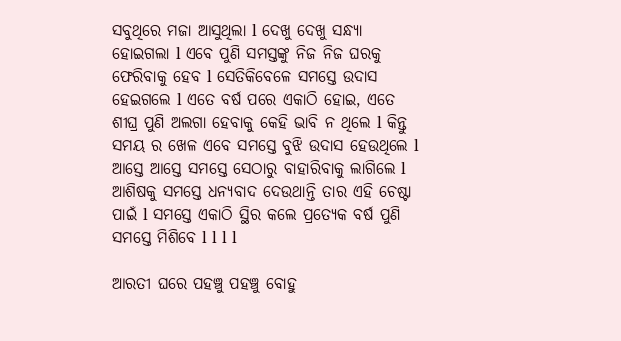ସବୁଥିରେ ମଜା ଆସୁଥିଲା l ଦେଖୁ ଦେଖୁ ସନ୍ଧ୍ୟା ହୋଇଗଲା l ଏବେ ପୁଣି ସମସ୍ତଙ୍କୁ ନିଜ ନିଜ ଘରକୁ ଫେରିବାକୁ ହେବ l ସେତିକିବେଳେ ସମସ୍ତେ ଉଦାସ ହେଇଗଲେ l ଏତେ ବର୍ଷ ପରେ ଏକାଠି ହୋଇ, ଏତେ ଶୀଘ୍ର ପୁଣି ଅଲଗା ହେବାକୁ କେହି ଭାବି ନ ଥିଲେ l କିନ୍ତୁ ସମୟ ର ଖେଳ ଏବେ ସମସ୍ତେ ବୁଝି ଉଦାସ ହେଉଥିଲେ l ଆସ୍ତେ ଆସ୍ତେ ସମସ୍ତେ ସେଠାରୁ ବାହାରିବାକୁ ଲାଗିଲେ l ଆଶିଷକୁ ସମସ୍ତେ ଧନ୍ୟବାଦ ଦେଉଥାନ୍ତି ତାର ଏହି ଚେଷ୍ଟା ପାଇଁ l ସମସ୍ତେ ଏକାଠି ସ୍ଥିର କଲେ ପ୍ରତ୍ୟେକ ବର୍ଷ ପୁଣି ସମସ୍ତେ ମିଶିବେ l l l l

ଆରତୀ ଘରେ ପହଞ୍ଚୁ ପହଞ୍ଚୁ ବୋହୁ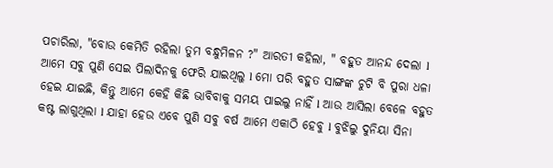ପଚାରିଲା, "ବୋଉ କେମିତି ରହିଲା ତୁମ ବନ୍ଧୁମିଳନ ?" ଆରତୀ କହିଲା, " ବହୁତ ଆନନ୍ଦ ଦେଲା l ଆମେ ସବୁ ପୁଣି ସେଇ ପିଲାଦିନକୁ ଫେରି ଯାଇଥିଲୁ l ମୋ ପରି ବହୁତ ସାଙ୍ଗଙ୍କ ଚୁଟି ବି ପୁରା ଧଳା ହେଇ ଯାଇଛି, କିନ୍ତୁ ଆମେ କେହି କିଛି ଭାବିବାକୁ ସମୟ ପାଇଲୁ ନାହିଁ l ଆଉ ଆସିଲା ବେଳେ ବହୁତ କଷ୍ଟ ଲାଗୁଥିଲା l ଯାହା ହେଉ ଏବେ ପୁଣି ସବୁ ବର୍ଷ ଆମେ ଏକାଠି ହେବୁ l ବୁଝିଲୁ ଦୁନିୟା ସିନା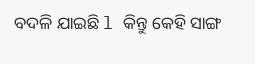ବଦଳି ଯାଇଛି l କିନ୍ତୁ କେହି ସାଙ୍ଗ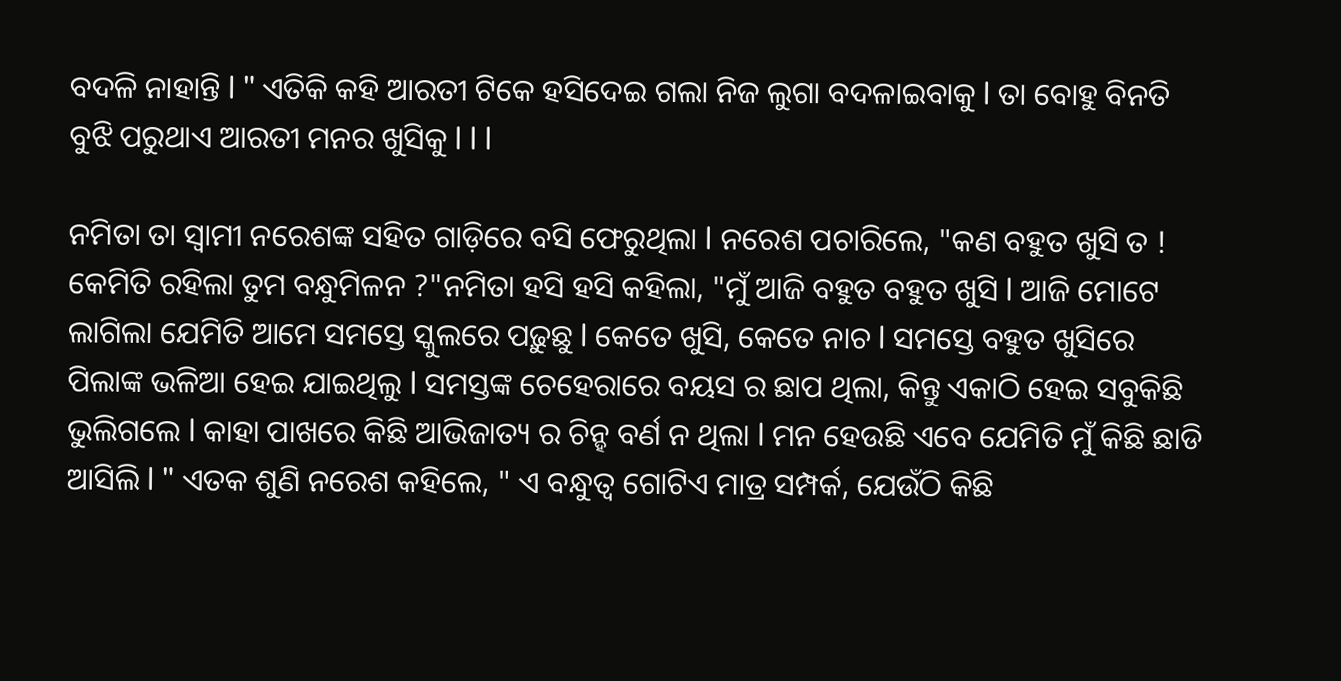ବଦଳି ନାହାନ୍ତି l " ଏତିକି କହି ଆରତୀ ଟିକେ ହସିଦେଇ ଗଲା ନିଜ ଲୁଗା ବଦଳାଇବାକୁ l ତା ବୋହୁ ବିନତି ବୁଝି ପରୁଥାଏ ଆରତୀ ମନର ଖୁସିକୁ l l l

ନମିତା ତା ସ୍ୱାମୀ ନରେଶଙ୍କ ସହିତ ଗାଡ଼ିରେ ବସି ଫେରୁଥିଲା l ନରେଶ ପଚାରିଲେ, "କଣ ବହୁତ ଖୁସି ତ ! କେମିତି ରହିଲା ତୁମ ବନ୍ଧୁମିଳନ ?"ନମିତା ହସି ହସି କହିଲା, "ମୁଁ ଆଜି ବହୁତ ବହୁତ ଖୁସି l ଆଜି ମୋଟେ ଲାଗିଲା ଯେମିତି ଆମେ ସମସ୍ତେ ସ୍କୁଲରେ ପଢ଼ୁଛୁ l କେତେ ଖୁସି, କେତେ ନାଚ l ସମସ୍ତେ ବହୁତ ଖୁସିରେ ପିଲାଙ୍କ ଭଳିଆ ହେଇ ଯାଇଥିଲୁ l ସମସ୍ତଙ୍କ ଚେହେରାରେ ବୟସ ର ଛାପ ଥିଲା, କିନ୍ତୁ ଏକାଠି ହେଇ ସବୁକିଛି ଭୁଲିଗଲେ l କାହା ପାଖରେ କିଛି ଆଭିଜାତ୍ୟ ର ଚିନ୍ହ ବର୍ଣ ନ ଥିଲା l ମନ ହେଉଛି ଏବେ ଯେମିତି ମୁଁ କିଛି ଛାଡି ଆସିଲି l " ଏତକ ଶୁଣି ନରେଶ କହିଲେ, " ଏ ବନ୍ଧୁତ୍ୱ ଗୋଟିଏ ମାତ୍ର ସମ୍ପର୍କ, ଯେଉଁଠି କିଛି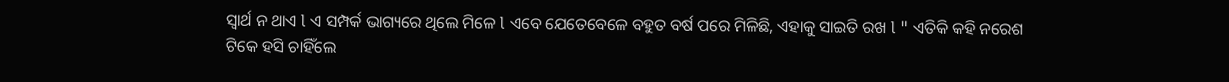ସ୍ୱାର୍ଥ ନ ଥାଏ l ଏ ସମ୍ପର୍କ ଭାଗ୍ୟରେ ଥିଲେ ମିଳେ l ଏବେ ଯେତେବେଳେ ବହୁତ ବର୍ଷ ପରେ ମିଳିଛି, ଏହାକୁ ସାଇତି ରଖ l " ଏତିକି କହି ନରେଶ ଟିକେ ହସି ଚାହିଁଲେ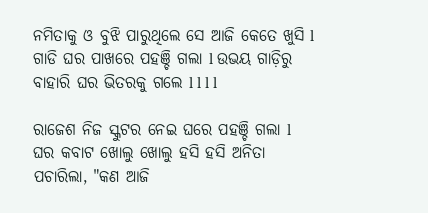ନମିତାକୁ ଓ ବୁଝି ପାରୁଥିଲେ ସେ ଆଜି କେତେ ଖୁସି l ଗାଡି ଘର ପାଖରେ ପହଞ୍ଚି ଗଲା l ଉଭୟ ଗାଡ଼ିରୁ ବାହାରି ଘର ଭିତରକୁ ଗଲେ l l l l

ରାଜେଶ ନିଜ ସ୍କୁଟର ନେଇ ଘରେ ପହଞ୍ଚି ଗଲା l ଘର କବାଟ ଖୋଲୁ ଖୋଲୁ ହସି ହସି ଅନିତା ପଚାରିଲା, "କଣ ଆଜି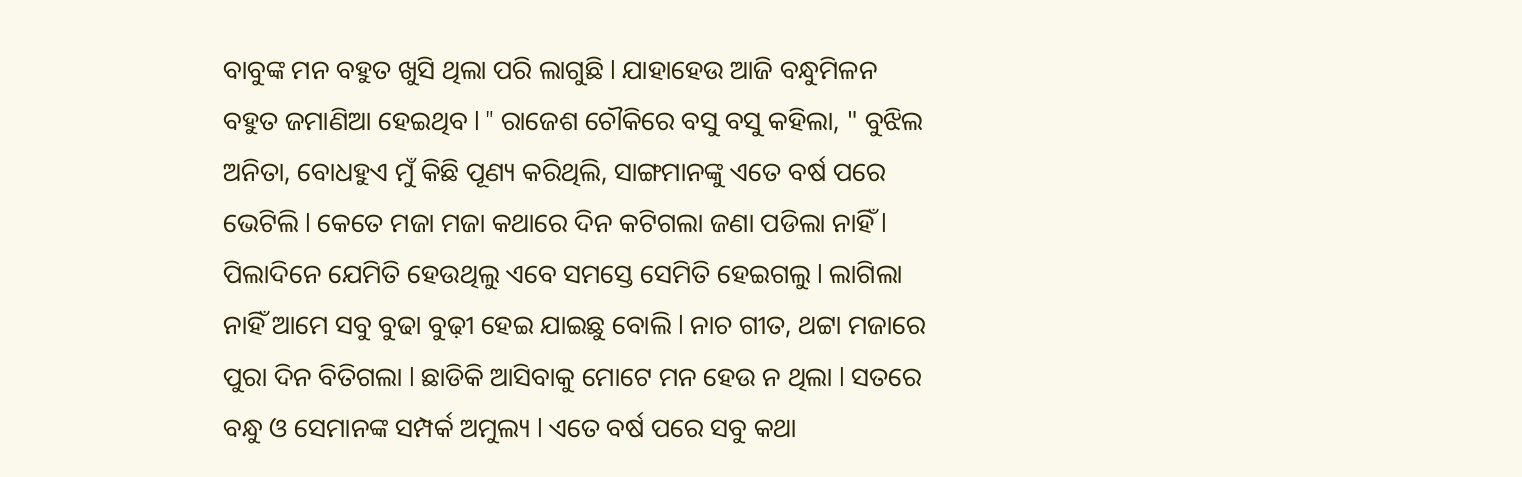ବାବୁଙ୍କ ମନ ବହୁତ ଖୁସି ଥିଲା ପରି ଲାଗୁଛି l ଯାହାହେଉ ଆଜି ବନ୍ଧୁମିଳନ ବହୁତ ଜମାଣିଆ ହେଇଥିବ l " ରାଜେଶ ଚୌକିରେ ବସୁ ବସୁ କହିଲା, " ବୁଝିଲ ଅନିତା, ବୋଧହୁଏ ମୁଁ କିଛି ପୂଣ୍ୟ କରିଥିଲି, ସାଙ୍ଗମାନଙ୍କୁ ଏତେ ବର୍ଷ ପରେ ଭେଟିଲି l କେତେ ମଜା ମଜା କଥାରେ ଦିନ କଟିଗଲା ଜଣା ପଡିଲା ନାହିଁ l ପିଲାଦିନେ ଯେମିତି ହେଉଥିଲୁ ଏବେ ସମସ୍ତେ ସେମିତି ହେଇଗଲୁ l ଲାଗିଲା ନାହିଁ ଆମେ ସବୁ ବୁଢା ବୁଢ଼ୀ ହେଇ ଯାଇଛୁ ବୋଲି l ନାଚ ଗୀତ, ଥଟ୍ଟା ମଜାରେ ପୁରା ଦିନ ବିତିଗଲା l ଛାଡିକି ଆସିବାକୁ ମୋଟେ ମନ ହେଉ ନ ଥିଲା l ସତରେ ବନ୍ଧୁ ଓ ସେମାନଙ୍କ ସମ୍ପର୍କ ଅମୁଲ୍ୟ l ଏତେ ବର୍ଷ ପରେ ସବୁ କଥା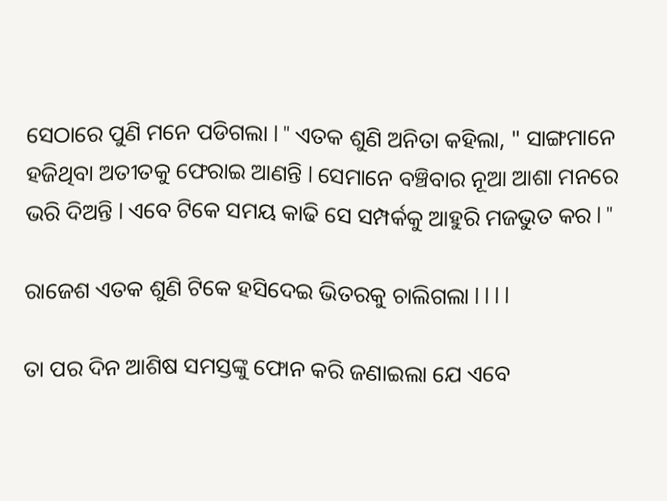ସେଠାରେ ପୁଣି ମନେ ପଡିଗଲା l " ଏତକ ଶୁଣି ଅନିତା କହିଲା, " ସାଙ୍ଗମାନେ ହଜିଥିବା ଅତୀତକୁ ଫେରାଇ ଆଣନ୍ତି l ସେମାନେ ବଞ୍ଚିବାର ନୂଆ ଆଶା ମନରେ ଭରି ଦିଅନ୍ତି l ଏବେ ଟିକେ ସମୟ କାଢି ସେ ସମ୍ପର୍କକୁ ଆହୁରି ମଜଭୁତ କର l "

ରାଜେଶ ଏତକ ଶୁଣି ଟିକେ ହସିଦେଇ ଭିତରକୁ ଚାଲିଗଲା l l l l

ତା ପର ଦିନ ଆଶିଷ ସମସ୍ତଙ୍କୁ ଫୋନ କରି ଜଣାଇଲା ଯେ ଏବେ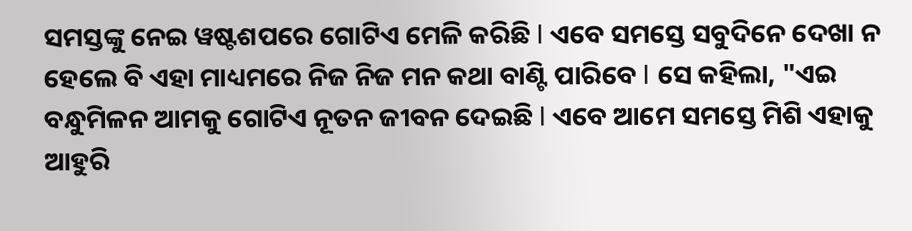ସମସ୍ତଙ୍କୁ ନେଇ ୱଷ୍ଟଶପରେ ଗୋଟିଏ ମେଳି କରିଛି l ଏବେ ସମସ୍ତେ ସବୁଦିନେ ଦେଖା ନ ହେଲେ ବି ଏହା ମାଧ୍ୟମରେ ନିଜ ନିଜ ମନ କଥା ବାଣ୍ଟି ପାରିବେ l ସେ କହିଲା, "ଏଇ ବନ୍ଧୁମିଳନ ଆମକୁ ଗୋଟିଏ ନୂତନ ଜୀବନ ଦେଇଛି l ଏବେ ଆମେ ସମସ୍ତେ ମିଶି ଏହାକୁ ଆହୁରି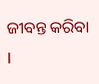ଜୀବନ୍ତ କରିବା l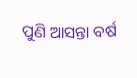ପୁଣି ଆସନ୍ତା ବର୍ଷ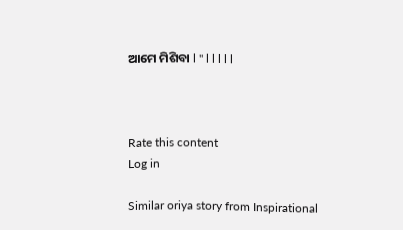ଆମେ ମିଶିବା l " l l l l l



Rate this content
Log in

Similar oriya story from Inspirational